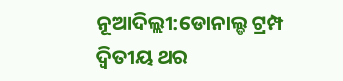ନୂଆଦିଲ୍ଲୀ:ଡୋନାଲ୍ଡ ଟ୍ରମ୍ପ ଦ୍ୱିତୀୟ ଥର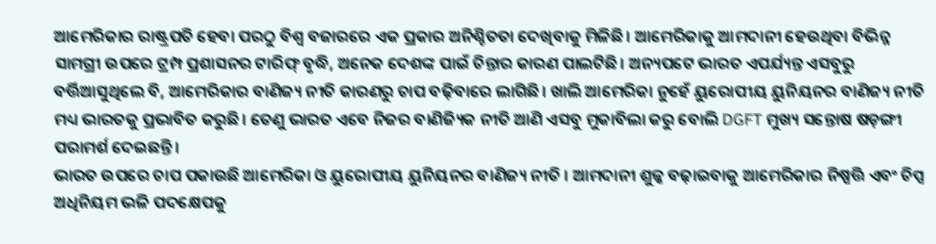ଆମେରିକାର ରାଷ୍ଟ୍ରପତି ହେବା ପରଠୁ ବିଶ୍ୱ ବଜାରରେ ଏକ ପ୍ରକାର ଅନିଶ୍ଚିତତା ଦେଖିବାକୁ ମିଳିଛି। ଆମେରିକାକୁ ଆମଦାନୀ ହେଉଥିବା ବିଭିନ୍ନ ସାମଗ୍ରୀ ଉପରେ ଟ୍ରମ୍ପ ପ୍ରଶାସନର ଟାରିଫ୍ ବୃଦ୍ଧି, ଅନେକ ଦେଶଙ୍କ ପାଇଁ ଚିନ୍ତାର କାରଣ ପାଲଟିଛି। ଅନ୍ୟପଟେ ଭାରତ ଏପର୍ଯ୍ୟନ୍ତ ଏସବୁରୁ ବର୍ତ୍ତିଆସୁଥିଲେ ବି, ଆମେରିକାର ବାଣିଜ୍ୟ ନୀତି କାରଣରୁ ଚାପ ବଢ଼ିବାରେ ଲାଗିଛି। ଖାଲି ଆମେରିକା ନୁହେଁ ୟୁରୋପୀୟ ୟୁନିୟନର ବାଣିଜ୍ୟ ନୀତି ମଧ୍ୟ ଭାରତକୁ ପ୍ରଭାବିତ କରୁଛି। ତେଣୁ ଭାରତ ଏବେ ନିଜର ବାଣିଜ୍ୟିକ ନୀତି ଆଣି ଏସବୁ ମୁକାବିଲା କରୁ ବୋଲି DGFT ମୁଖ୍ୟ ସନ୍ତୋଷ ଷଡ଼ଙ୍ଗୀ ପରାମର୍ଶ ଦେଇଛନ୍ତି।
ଭାରତ ଉପରେ ଚାପ ପକାଉଛି ଆମେରିକା ଓ ୟୁରୋପୀୟ ୟୁନିୟନର ବାଣିଜ୍ୟ ନୀତି । ଆମଦାନୀ ଶୁଳ୍କ ବଢ଼ାଇବାକୁ ଆମେରିକାର ନିଷ୍ପତ୍ତି ଏବଂ ଚିପ୍ସ ଅଧିନିୟମ ଭଳି ପଦକ୍ଷେପକୁ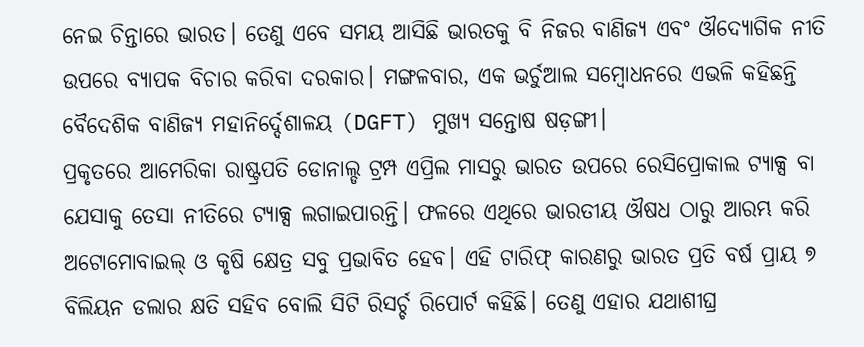ନେଇ ଚିନ୍ତାରେ ଭାରତ। ତେଣୁ ଏବେ ସମୟ ଆସିଛି ଭାରତକୁ ବି ନିଜର ବାଣିଜ୍ୟ ଏବଂ ଔଦ୍ୟୋଗିକ ନୀତି ଉପରେ ବ୍ୟାପକ ବିଚାର କରିବା ଦରକାର। ମଙ୍ଗଳବାର, ଏକ ଭର୍ଚୁଆଲ ସମ୍ବୋଧନରେ ଏଭଳି କହିଛନ୍ତି ବୈଦେଶିକ ବାଣିଜ୍ୟ ମହାନିର୍ଦ୍ଦେଶାଳୟ (DGFT) ମୁଖ୍ୟ ସନ୍ତୋଷ ଷଡ଼ଙ୍ଗୀ।
ପ୍ରକୃତରେ ଆମେରିକା ରାଷ୍ଟ୍ରପତି ଡୋନାଲ୍ଡ ଟ୍ରମ୍ପ ଏପ୍ରିଲ ମାସରୁ ଭାରତ ଉପରେ ରେସିପ୍ରୋକାଲ ଟ୍ୟାକ୍ସ ବା ଯେସାକୁ ତେସା ନୀତିରେ ଟ୍ୟାକ୍ସ ଲଗାଇପାରନ୍ତି। ଫଳରେ ଏଥିରେ ଭାରତୀୟ ଔଷଧ ଠାରୁ ଆରମ୍ଭ କରି ଅଟୋମୋବାଇଲ୍ ଓ କୃଷି କ୍ଷେତ୍ର ସବୁ ପ୍ରଭାବିତ ହେବ। ଏହି ଟାରିଫ୍ କାରଣରୁ ଭାରତ ପ୍ରତି ବର୍ଷ ପ୍ରାୟ ୭ ବିଲିୟନ ଡଲାର କ୍ଷତି ସହିବ ବୋଲି ସିଟି ରିସର୍ଚ୍ଚ ରିପୋର୍ଟ କହିଛି। ତେଣୁ ଏହାର ଯଥାଶୀଘ୍ର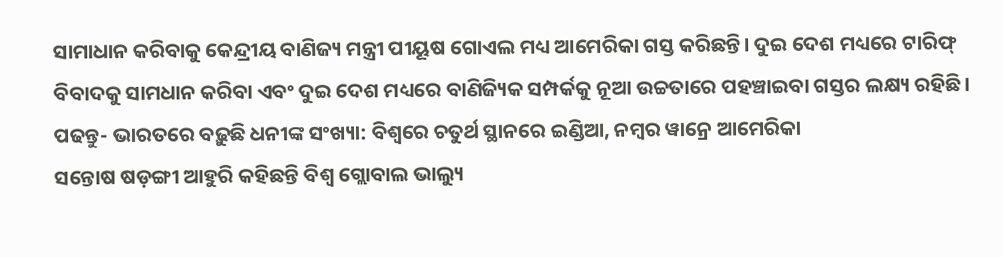ସାମାଧାନ କରିବାକୁ କେନ୍ଦ୍ରୀୟ ବାଣିଜ୍ୟ ମନ୍ତ୍ରୀ ପୀୟୂଷ ଗୋଏଲ ମଧ୍ୟ ଆମେରିକା ଗସ୍ତ କରିଛନ୍ତି। ଦୁଇ ଦେଶ ମଧ୍ୟରେ ଟାରିଫ୍ ବିବାଦକୁ ସାମଧାନ କରିବା ଏବଂ ଦୁଇ ଦେଶ ମଧ୍ୟରେ ବାଣିଜ୍ୟିକ ସମ୍ପର୍କକୁ ନୂଆ ଉଚ୍ଚତାରେ ପହଞ୍ଚାଇବା ଗସ୍ତର ଲକ୍ଷ୍ୟ ରହିଛି।
ପଢନ୍ତୁ- ଭାରତରେ ବଢ଼ୁଛି ଧନୀଙ୍କ ସଂଖ୍ୟା: ବିଶ୍ୱରେ ଚତୁର୍ଥ ସ୍ଥାନରେ ଇଣ୍ଡିଆ, ନମ୍ବର ୱାନ୍ରେ ଆମେରିକା
ସନ୍ତୋଷ ଷଡ଼ଙ୍ଗୀ ଆହୁରି କହିଛନ୍ତି ବିଶ୍ୱ ଗ୍ଲୋବାଲ ଭାଲ୍ୟୁ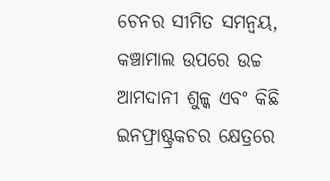ଚେନର ସୀମିତ ସମନ୍ୱୟ, କଞ୍ଚାମାଲ ଉପରେ ଉଚ୍ଚ ଆମଦାନୀ ଶୁଳ୍କ ଏବଂ କିଛି ଇନଫ୍ରାଷ୍ଟ୍ରକଚର କ୍ଷେତ୍ରରେ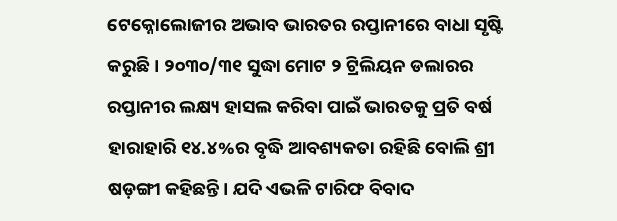ଟେକ୍ନୋଲୋଜୀର ଅଭାବ ଭାରତର ରପ୍ତାନୀରେ ବାଧା ସୃଷ୍ଟି କରୁଛି। ୨୦୩୦/୩୧ ସୁଦ୍ଧା ମୋଟ ୨ ଟ୍ରିଲିୟନ ଡଲାରର ରପ୍ତାନୀର ଲକ୍ଷ୍ୟ ହାସଲ କରିବା ପାଇଁ ଭାରତକୁ ପ୍ରତି ବର୍ଷ ହାରାହାରି ୧୪.୪%ର ବୃଦ୍ଧି ଆବଶ୍ୟକତା ରହିଛି ବୋଲି ଶ୍ରୀ ଷଡ଼ଙ୍ଗୀ କହିଛନ୍ତି। ଯଦି ଏଭଳି ଟାରିଫ ବିବାଦ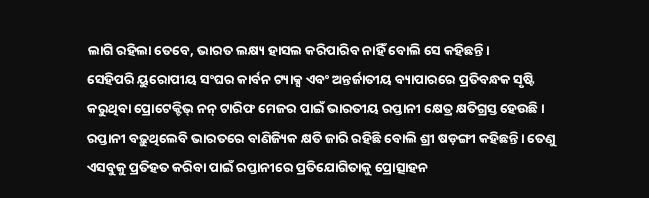ଲାଗି ରହିଲା ତେବେ, ଭାରତ ଲକ୍ଷ୍ୟ ହାସଲ କରିପାରିବ ନାହିଁ ବୋଲି ସେ କହିଛନ୍ତି।
ସେହିପରି ୟୁରୋପୀୟ ସଂଘର କାର୍ବନ ଟ୍ୟାକ୍ସ ଏବଂ ଅନ୍ତର୍ଜାତୀୟ ବ୍ୟାପାରରେ ପ୍ରତିବନ୍ଧକ ସୃଷ୍ଟି କରୁଥିବା ପ୍ରୋଟେକ୍ଟିଭ୍ ନନ୍ ଟାରିଫ ମେଜର ପାଇଁ ଭାରତୀୟ ରପ୍ତାନୀ କ୍ଷେତ୍ର କ୍ଷତିଗ୍ରସ୍ତ ହେଉଛି। ରପ୍ତାନୀ ବଢ଼ୁଥିଲେବି ଭାରତରେ ବାଣିଜ୍ୟିକ କ୍ଷତି ଜାରି ରହିଛି ବୋଲି ଶ୍ରୀ ଷଡ଼ଙ୍ଗୀ କହିଛନ୍ତି। ତେଣୁ ଏସବୁକୁ ପ୍ରତିହତ କରିବା ପାଇଁ ରପ୍ତାନୀରେ ପ୍ରତିଯୋଗିତାକୁ ପ୍ରୋତ୍ସାହନ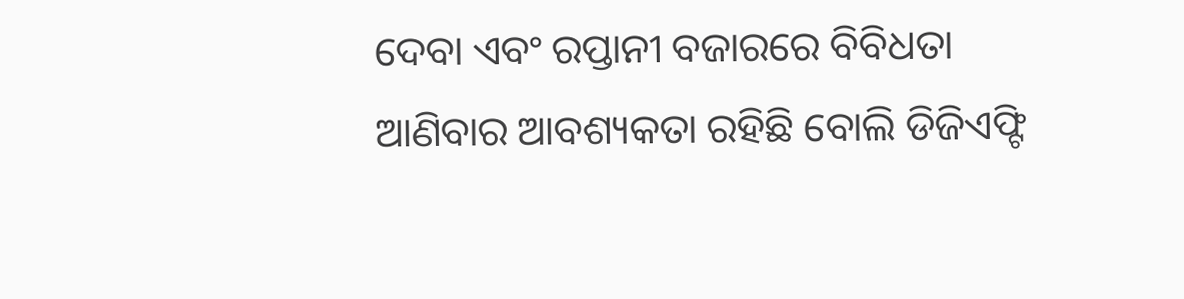ଦେବା ଏବଂ ରପ୍ତାନୀ ବଜାରରେ ବିବିଧତା ଆଣିବାର ଆବଶ୍ୟକତା ରହିଛି ବୋଲି ଡିଜିଏଫ୍ଟି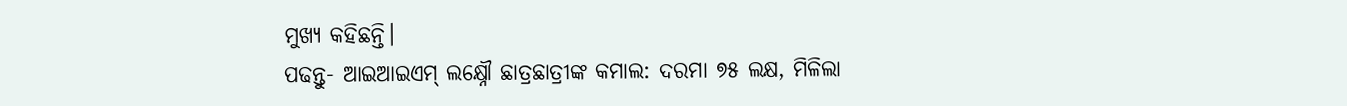ମୁଖ୍ୟ କହିଛନ୍ତି।
ପଢନ୍ତୁ- ଆଇଆଇଏମ୍ ଲକ୍ଷ୍ନୌ ଛାତ୍ରଛାତ୍ରୀଙ୍କ କମାଲ: ଦରମା ୭୫ ଲକ୍ଷ, ମିଳିଲା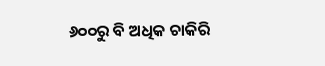୬୦୦ରୁ ବି ଅଧିକ ଚାକିରି